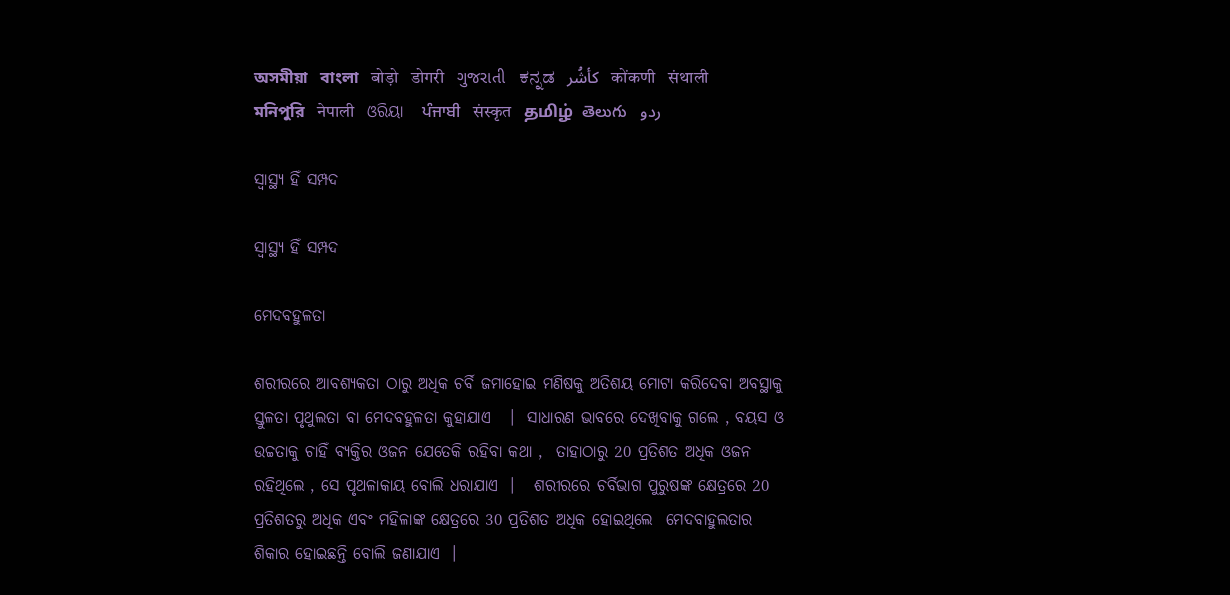অসমীয়া   বাংলা   बोड़ो   डोगरी   ગુજરાતી   ಕನ್ನಡ   كأشُر   कोंकणी   संथाली   মনিপুরি   नेपाली   ଓରିୟା   ਪੰਜਾਬੀ   संस्कृत   தமிழ்  తెలుగు   ردو

ସ୍ୱାସ୍ଥ୍ୟ ହିଁ ସମ୍ପଦ

ସ୍ୱାସ୍ଥ୍ୟ ହିଁ ସମ୍ପଦ

ମେଦବହୁଳତା

ଶରୀରରେ ଆବଶ୍ୟକତା ଠାରୁ ଅଧିକ ଚର୍ବି ଜମାହୋଇ ମଣିଷକୁ ଅତିଶୟ ମୋଟା କରିଦେବା ଅବସ୍ଥାକୁ ସ୍ତୁଳତା ପୃଥୁଲତା ବା ମେଦବହୁଳତା କୁହାଯାଏ   ।  ସାଧାରଣ ଭାବରେ ଦେଖିବାକୁ ଗଲେ , ବୟସ ଓ ଉଚ୍ଚତାକୁ ଚାହିଁ ବ୍ୟକ୍ତିର ଓଜନ ଯେତେକି ରହିବା କଥା ,  ତାହାଠାରୁ 20 ପ୍ରତିଶତ ଅଧିକ ଓଜନ ରହିଥିଲେ , ସେ ପୃଥଳାକାୟ ବୋଲି ଧରାଯାଏ  ।   ଶରୀରରେ ଚର୍ବିଭାଗ ପୁରୁଷଙ୍କ କ୍ଷେତ୍ରରେ 20 ପ୍ରତିଶତରୁ ଅଧିକ ଏବଂ ମହିଳାଙ୍କ କ୍ଷେତ୍ରରେ 30 ପ୍ରତିଶତ ଅଧିକ ହୋଇଥିଲେ  ମେଦବାହୁଲତାର ଶିକାର ହୋଇଛନ୍ତି ବୋଲି ଜଣାଯାଏ  ।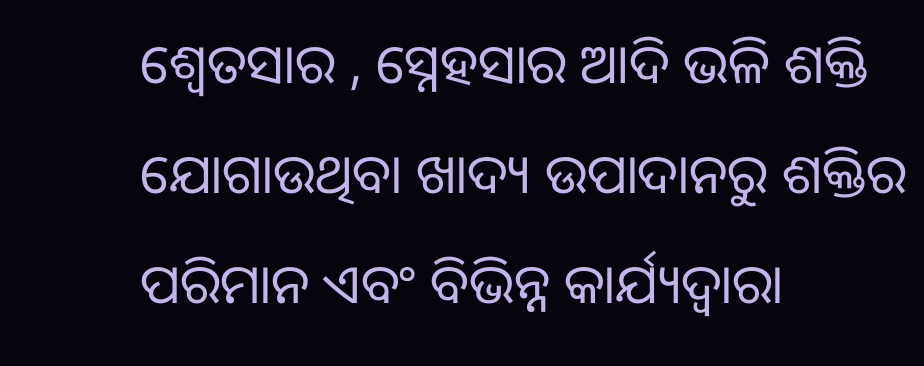ଶ୍ଵେତସାର , ସ୍ନେହସାର ଆଦି ଭଳି ଶକ୍ତି ଯୋଗାଉଥିବା ଖାଦ୍ୟ ଉପାଦାନରୁ ଶକ୍ତିର ପରିମାନ ଏବଂ ବିଭିନ୍ନ କାର୍ଯ୍ୟଦ୍ଵାରା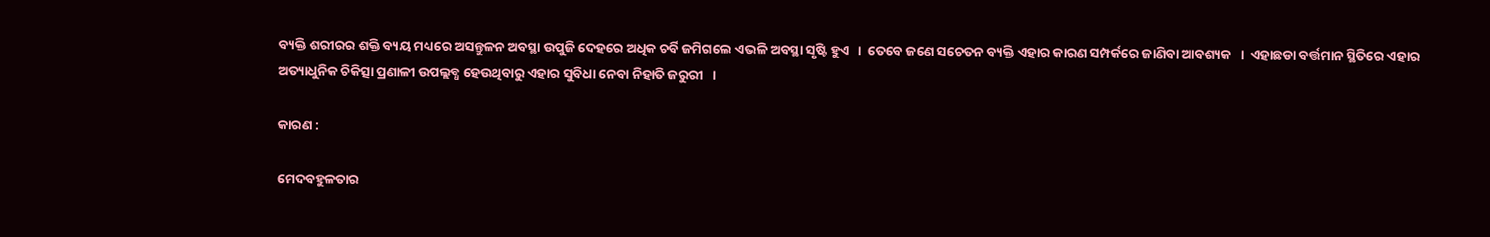ବ୍ୟକ୍ତି ଶରୀରର ଶକ୍ତି ବ୍ୟୟ ମଧ୍ୟରେ ଅସନ୍ତୁଳନ ଅବସ୍ଥା ଉପୁଜି ଦେହରେ ଅଧିକ ଚର୍ବି ଜମିଗଲେ ଏଭଳି ଅବସ୍ଥା ସୃଷ୍ଟି ହୁଏ   ।  ତେବେ ଜଣେ ସଚେତନ ବ୍ୟକ୍ତି ଏହାର କାରଣ ସମ୍ପର୍କରେ ଜାଣିବା ଆବଶ୍ୟକ   ।  ଏହାଛଡା ବର୍ତ୍ତମାନ ସ୍ଥିତିରେ ଏହାର ଅତ୍ୟାଧୁନିକ ଚିକିତ୍ସା ପ୍ରଣାଳୀ ଉପଲ୍ଲବ୍ଧ ହେଉଥିବାରୁ ଏହାର ସୁବିଧା ନେବା ନିହାତି ଜରୁରୀ   ।

କାରଣ :

ମେଦବହୁଳତାର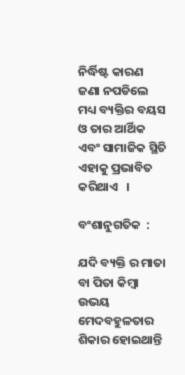ନିର୍ଦ୍ଧିଷ୍ଟ କାରଣ ଜଣା ନପଡିଲେ ମଧ୍ୟ ବ୍ୟକ୍ତିର ବୟସ ଓ ତାର ଆର୍ଥିକ ଏବଂ ସାମାଜିକ ସ୍ଥିତି ଏହାକୁ ପ୍ରଭାବିତ କରିଥାଏ   ।

ବଂଶାନୁଗତିକ  :

ଯଦି ବ୍ୟକ୍ତି ର ମାତା ବା ପିତା କିମ୍ବା ଉଭୟ ମେଦବହୁଳତାର ଶିକାର ହୋଇଥାନ୍ତି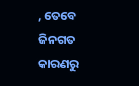, ତେବେ ଜିନଗତ କାରଣରୁ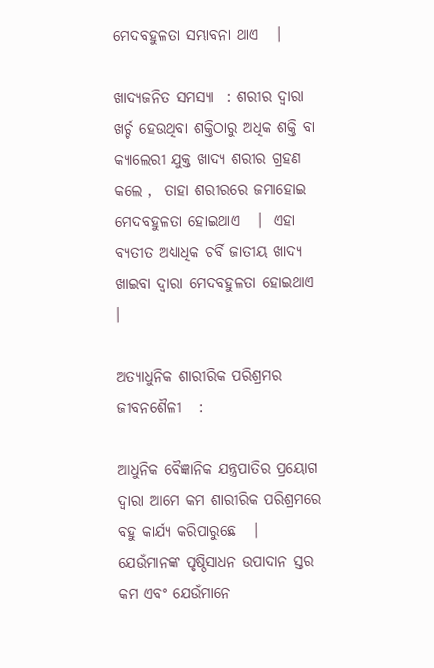ମେଦବହୁଳତା ସମ୍ଭାବନା ଥାଏ   ।

ଖାଦ୍ୟଜନିତ ସମସ୍ୟା  : ଶରୀର ଦ୍ଵାରା ଖର୍ଚ୍ଚ ହେଉଥିବା ଶକ୍ତିଠାରୁ ଅଧିକ ଶକ୍ତି ବା କ୍ୟାଲେରୀ ଯୁକ୍ତ ଖାଦ୍ୟ ଶରୀର ଗ୍ରହଣ କଲେ ,  ତାହା ଶରୀରରେ ଜମାହୋଇ ମେଦବହୁଳତା ହୋଇଥାଏ   ।  ଏହା ବ୍ୟତୀତ ଅଧ୍ୟାଧିକ ଚର୍ବି ଜାତୀୟ ଖାଦ୍ୟ ଖାଇବା ଦ୍ଵାରା ମେଦବହୁଳତା ହୋଇଥାଏ   ।

ଅତ୍ୟାଧୁନିକ ଶାରୀରିକ ପରିଶ୍ରମର ଜୀବନଶୈଳୀ   :

ଆଧୁନିକ ବୈଜ୍ଞାନିକ ଯନ୍ତ୍ରପାତିର ପ୍ରୟୋଗ ଦ୍ଵାରା ଆମେ କମ ଶାରୀରିକ ପରିଶ୍ରମରେ ବହୁ କାର୍ଯ୍ୟ କରିପାରୁଛେ   ।  ଯେଉଁମାନଙ୍କ ପୃଷ୍ଠିସାଧନ ଉପାଦାନ ସ୍ତର କମ ଏବଂ ଯେଉଁମାନେ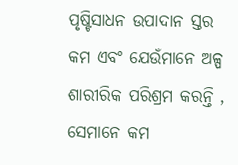ପୃଷ୍ଟିସାଧନ ଉପାଦାନ ସ୍ତର କମ ଏବଂ ଯେଉଁମାନେ ଅଳ୍ପ ଶାରୀରିକ ପରିଶ୍ରମ କରନ୍ତି , ସେମାନେ କମ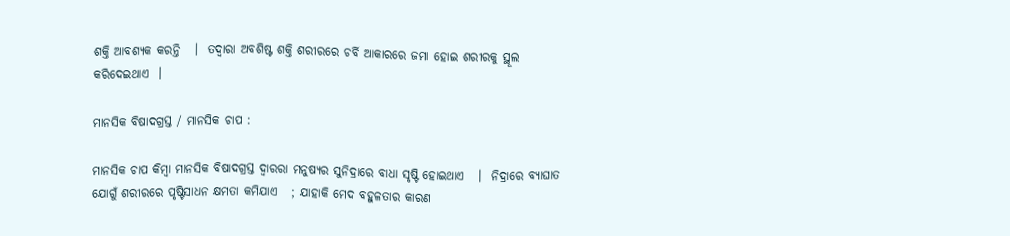ଶକ୍ତି ଆବଶ୍ୟକ କରନ୍ତି   ।  ତଦ୍ଵାରା ଅବଶିଷ୍ଟ ଶକ୍ତି ଶରୀରରେ ଚର୍ବି ଆକାରରେ ଜମା ହୋଇ ଶରୀରକୁ ସ୍ଥୂଲ କରିଦେଇଥାଏ  ।

ମାନସିକ ବିଷାଦଗ୍ରସ୍ତ / ମାନସିକ ଚାପ :

ମାନସିକ ଚାପ କିମ୍ବା ମାନସିକ ବିଷାଦଗ୍ରସ୍ତ ଦ୍ଵାରରା ମନୁଷ୍ୟର ସୁନିଦ୍ରାରେ ବାଧା ସୃଷ୍ଟି ହୋଇଥାଏ   ।  ନିଦ୍ରାରେ ବ୍ୟାଘାତ ଯୋଗୁଁ ଶରୀରରେ ପୃଷ୍ଟିସାଧନ କ୍ଷମତା କମିଯାଏ   ; ଯାହାକି ମେଦ ବହୁଳତାର କାରଣ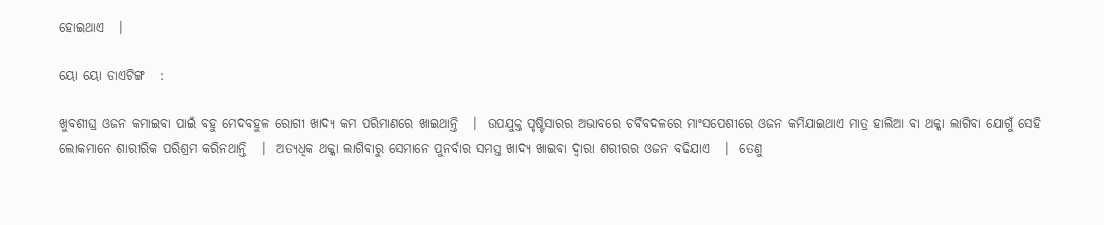ହୋଇଥାଏ   ।

ୟୋ ୟୋ ଡାଏଟିଙ୍ଗ   :

ଖୁବଶୀଘ୍ର ଓଜନ କମାଇବା ପାଇଁ ବହୁ ମେଦବହୁଳ ରୋଗୀ ଖାଦ୍ୟ କମ ପରିମାଣରେ ଖାଇଥାନ୍ତି   ।  ଉପଯୁକ୍ତ ପୃଷ୍ଟିସାରର ଅଭାବରେ ଚର୍ବିବଦଳରେ ମାଂସପେଶୀରେ ଓଜନ କମିଯାଇଥାଏ ମାତ୍ର ହାଲିଆ ବା ଥକ୍କା ଲାଗିବା ଯୋଗୁଁ ସେହି ଲୋକମାନେ ଶାରୀରିକ ପରିଶ୍ରମ କରିନଥାନ୍ତି   ।  ଅତ୍ୟଧିକ ଥକ୍କା ଲାଗିବାରୁ ସେମାନେ ପୁନର୍ବାର ସମସ୍ତ ଖାଦ୍ୟ ଖାଇବା ଦ୍ଵାରା ଶରୀରର ଓଜନ ବଢିଯାଏ   ।  ତେଣୁ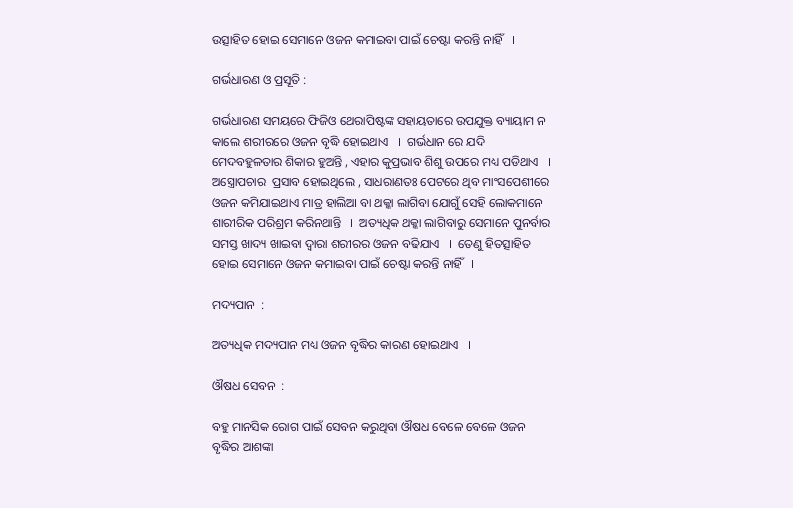ଉତ୍ସାହିତ ହୋଇ ସେମାନେ ଓଜନ କମାଇବା ପାଇଁ ଚେଷ୍ଟା କରନ୍ତି ନାହିଁ   ।

ଗର୍ଭଧାରଣ ଓ ପ୍ରସୂତି :

ଗର୍ଭଧାରଣ ସମୟରେ ଫିଜିଓ ଥେରାପିଷ୍ଟଙ୍କ ସହାୟତାରେ ଉପଯୁକ୍ତ ବ୍ୟାୟାମ ନ କାଲେ ଶରୀରରେ ଓଜନ ବୃଦ୍ଧି ହୋଇଥାଏ   ।  ଗର୍ଭଧାନ ରେ ଯଦି ମେଦବହୁଳତାର ଶିକାର ହୁଅନ୍ତି , ଏହାର କୁପ୍ରଭାବ ଶିଶୁ ଉପରେ ମଧ୍ୟ ପଡିଥାଏ   ।  ଅସ୍ତ୍ରୋପଚାର  ପ୍ରସାବ ହୋଇଥିଲେ , ସାଧରାଣତଃ ପେଟରେ ଥିବ ମାଂସପେଶୀରେ ଓଜନ କମିଯାଇଥାଏ ମାତ୍ର ହାଲିଆ ବା ଥକ୍କା ଲାଗିବା ଯୋଗୁଁ ସେହି ଲୋକମାନେ ଶାରୀରିକ ପରିଶ୍ରମ କରିନଥାନ୍ତି   ।  ଅତ୍ୟଧିକ ଥକ୍କା ଲାଗିବାରୁ ସେମାନେ ପୁନର୍ବାର ସମସ୍ତ ଖାଦ୍ୟ ଖାଇବା ଦ୍ଵାରା ଶରୀରର ଓଜନ ବଢିଯାଏ   ।  ତେଣୁ ହିତତ୍ସାହିତ ହୋଇ ସେମାନେ ଓଜନ କମାଇବା ପାଇଁ ଚେଷ୍ଟା କରନ୍ତି ନାହିଁ   ।

ମଦ୍ୟପାନ  :

ଅତ୍ୟଧିକ ମଦ୍ୟପାନ ମଧ୍ୟ ଓଜନ ବୃଦ୍ଧିର କାରଣ ହୋଇଥାଏ   ।

ଔଷଧ ସେବନ  :

ବହୁ ମାନସିକ ରୋଗ ପାଇଁ ସେବନ କରୁଥିବା ଔଷଧ ବେଳେ ବେଳେ ଓଜନ ବୃଦ୍ଧିର ଆଶଙ୍କା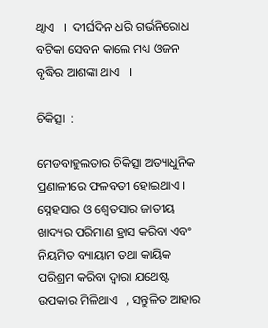ଥ୍ବାଏ   ।  ଦୀର୍ଘଦିନ ଧରି ଗର୍ଭନିରୋଧ ବଟିକା ସେବନ କାଲେ ମଧ୍ୟ ଓଜନ ବୃଦ୍ଧିର ଆଶଙ୍କା ଥାଏ   ।

ଚିକିତ୍ସା  :

ମେଡବାହୁଲତାର ଚିକିତ୍ସା ଅତ୍ୟାଧୁନିକ ପ୍ରଣାଳୀରେ ଫଳବତୀ ହୋଇଥାଏ । ସ୍ନେହସାର ଓ ଶ୍ଵେତସାର ଜାତୀୟ ଖାଦ୍ୟର ପରିମାଣ ହ୍ରାସ କରିବା ଏବଂ ନିୟମିତ ବ୍ୟାୟାମ ତଥା କାୟିକ ପରିଶ୍ରମ କରିବା ଦ୍ଵାରା ଯଥେଷ୍ଟ ଉପକାର ମିଳିଥାଏ   , ସନ୍ତୁଳିତ ଆହାର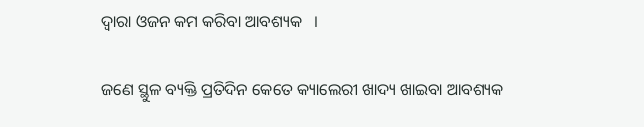ଦ୍ଵାରା ଓଜନ କମ କରିବା ଆବଶ୍ୟକ   ।

ଜଣେ ସ୍ଥୁଳ ବ୍ୟକ୍ତି ପ୍ରତିଦିନ କେତେ କ୍ୟାଲେରୀ ଖାଦ୍ୟ ଖାଇବା ଆବଶ୍ୟକ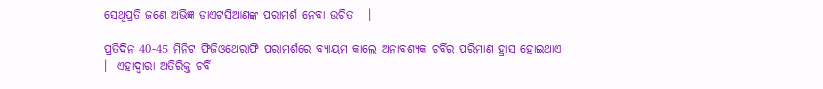ସେଥିପ୍ରତି ଜଣେ ଅଭିଜ୍ଞ ଡାଏଟସିଆଣଙ୍କ ପରାମର୍ଶ ନେବା ଉଚିତ   ।

ପ୍ରତିଦିନ 40-45 ମିନିଟ ଫିଜିଓଥେରାଫି ପରାମର୍ଶରେ ବ୍ୟାୟମ କାଲେ ଅନାବଶ୍ୟକ ଚର୍ବିର ପରିମାଣ ହ୍ରାସ ହୋଇଥାଏ   ।  ଏହାଦ୍ଵାରା ଅତିରିକ୍ତ ଚର୍ବି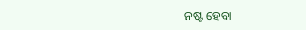ନଷ୍ଟ ହେବା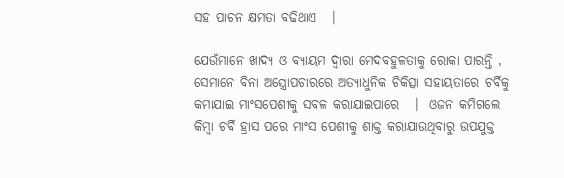ସହ ପାଚନ କ୍ଷମତା ବଢିଥାଏ   ।

ଯେଉଁମାନେ ଖାଦ୍ୟ ଓ ବ୍ୟାୟମ ଦ୍ଵାରା ମେଦବହୁଳତାକୁ ରୋକା ପାରନ୍ତି , ସେମାନେ ବିନା ଅସ୍ତ୍ରୋପଚାରରେ ଅତ୍ୟାଧୁନିକ ଚିକିତ୍ସା ସହାୟତାରେ ଚର୍ବିକୁ କମାଯାଇ ମାଂସପେଶୀକୁ ସବଳ କରାଯାଇପାରେ   ।  ଓଜନ କମିଗଲେ କିମ୍ବା ଚର୍ବି ହ୍ରାସ ପରେ ମାଂସ ପେଶୀକୁ ଶାକ୍ତ କରାଯାଉଥିବାରୁ ଉପଯୁକ୍ତ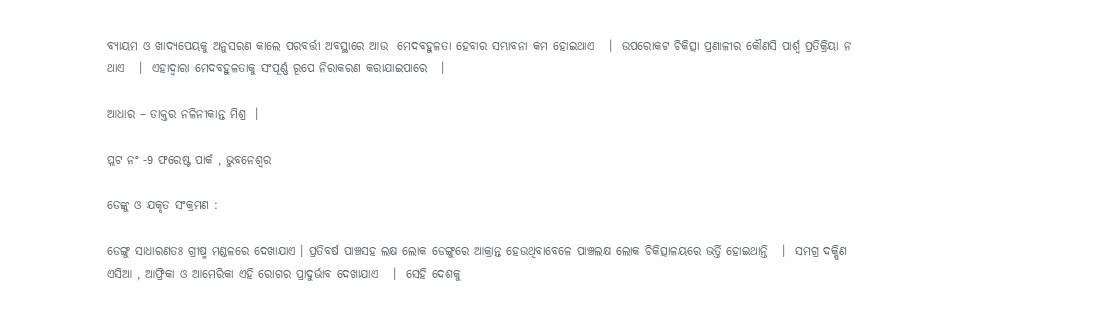ବ୍ୟାୟମ ଓ ଖାଦ୍ୟପେୟକୁ ଅନୁସରଣ କାଲେ ପରବର୍ତ୍ତୀ ଅବସ୍ଥାରେ ଆଉ  ମେଦବହୁଳତା ହେବାର ସମ୍ଭାବନା କମ ହୋଇଥାଏ   ।  ଉପରୋକଟ ଚିକିତ୍ସା ପ୍ରଣାଳୀର କୌଣସି ପାର୍ଶ୍ଵ ପ୍ରତିକ୍ରିୟା ନ ଥାଏ   ।  ଏହାଦ୍ଵାରା ମେଦବହୁଳତାକୁ ସଂପୂର୍ଣ୍ଣ ରୂପେ ନିରାକରଣ କରାଯାଇପାରେ   ।

ଆଧାର – ଡାକ୍ତର ନଳିନୀକାନ୍ତ ମିଶ୍ର  ।

ପ୍ଳଟ ନଂ -9 ଫରେଷ୍ଟ ପାର୍କ , ଭୁବନେଶ୍ଵର

ଡେଙ୍କୁ ଓ ଯକୃତ ସଂକ୍ରମଣ :

ଡେଙ୍ଗୁ ସାଧାରଣତଃ ଗ୍ରୀଷ୍ମ ମଣ୍ଡଳରେ ଦେଖାଯାଏ । ପ୍ରତିବର୍ଷ ପାଞ୍ଚସହ ଲକ୍ଷ ଲୋକ ଡେଙ୍ଗୁରେ ଆକ୍ରାନ୍ତ ହେଉଥିବାବେଳେ ପାଞ୍ଚଲକ୍ଷ ଲୋକ ଚିକିତ୍ସାଳୟରେ ଭର୍ତ୍ତି ହୋଇଥାନ୍ତି   ।  ସମଗ୍ର ଦକ୍ଷିଣ ଏସିଆ , ଆଫ୍ରିକା ଓ ଆମେରିକା ଏହି ରୋଗର ପ୍ରାଦୁର୍ଭାବ ଦେଖାଯାଏ   ।  ସେହି ଦେଶକୁ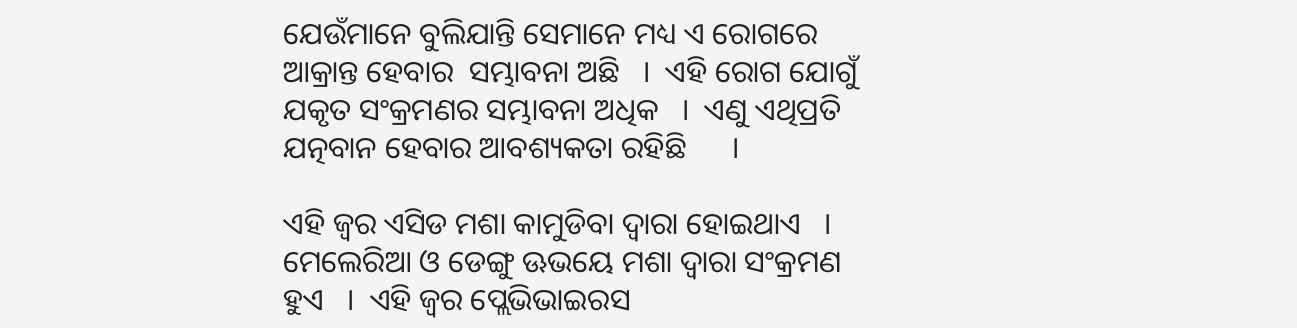ଯେଉଁମାନେ ବୁଲିଯାନ୍ତି ସେମାନେ ମଧ୍ୟ ଏ ରୋଗରେ ଆକ୍ରାନ୍ତ ହେବାର  ସମ୍ଭାବନା ଅଛି   ।  ଏହି ରୋଗ ଯୋଗୁଁ ଯକୃତ ସଂକ୍ରମଣର ସମ୍ଭାବନା ଅଧିକ   ।  ଏଣୁ ଏଥିପ୍ରତି ଯତ୍ନବାନ ହେବାର ଆବଶ୍ୟକତା ରହିଛି      ।

ଏହି ଜ୍ଵର ଏସିଡ ମଶା କାମୁଡିବା ଦ୍ଵାରା ହୋଇଥାଏ   ।  ମେଲେରିଆ ଓ ଡେଙ୍ଗୁ ଊଭୟେ ମଶା ଦ୍ଵାରା ସଂକ୍ରମଣ ହୁଏ   ।  ଏହି ଜ୍ଵର ପ୍ଲେଭିଭାଇରସ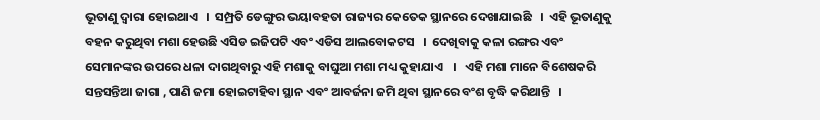ଭୂତାଣୁ ଦ୍ଵାରା ହୋଇଥାଏ   ।  ସମ୍ପ୍ରତି ଡେଙ୍ଗୁର ଭୟାବହତା ରାଜ୍ୟର କେତେକ ସ୍ଥାନରେ ଦେଖାଯାଇଛି   ।  ଏହି ଭୂତାଣୁକୁ ବହନ କରୁଥିବା ମଶା ହେଉଛି ଏସିଡ ଇଜିପଟି ଏବଂ ଏଡିସ ଆଲବୋକଟସ   ।  ଦେଖିବାକୁ କଳା ରଙ୍ଗର ଏବଂ ସେମାନଙ୍କର ଉପରେ ଧଳା ଦାଗଥିବାରୁ ଏହି ମଶାକୁ ବାଘୁଆ ମଶା ମଧ୍ୟ କୁହାଯାଏ    ।   ଏହି ମଶା ମାନେ ବିଶେଷକରି ସନ୍ତସନ୍ତିଆ ଜାଗା , ପାଣି ଜମା ହୋଇଟାହିବା ସ୍ଥାନ ଏବଂ ଆବର୍ଜନା ଜମି ଥିବା ସ୍ଥାନରେ ବଂଶ ବୃଦ୍ଧି କରିଥାନ୍ତି   ।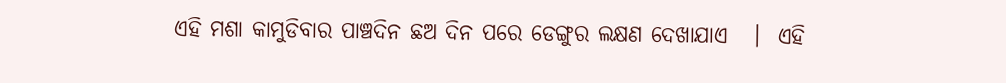ଏହି ମଶା କାମୁଡିବାର ପାଞ୍ଚଦିନ ଛଅ ଦିନ ପରେ ଡେଙ୍ଗୁର ଲକ୍ଷଣ ଦେଖାଯାଏ   ।  ଏହି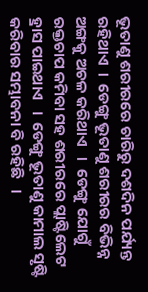ଭୂତାଣୁ ଶରୀରରେ ଚାରିରୁ ଦଶଦିନ ପର୍ଯ୍ୟନ୍ତ ରହିଥାଏ  ।  ଡେଙ୍ଗୁ ଭୂତାଣୁ ଶରୀରର ବିଭିନ୍ନ ଅଙ୍ଗକୁ ଅଚଳ କରିଥାଏ   ।  ଡେଙ୍ଗୁ ଯୋଗୁଁ ରକ୍ତଚାପ କମିବା ସହ ଶରୀରରେ ପ୍ଲାଷ୍ଟିଲେଟ ହ୍ରାସ ପାଇଥାଏ   ।  ଡେଙ୍ଗୁ ଭୂତାଣୁ କାମାଲ ସୃଷ୍ଟି କରିବାର ସମ୍ଭାବନା ବି ରହିଛି   ।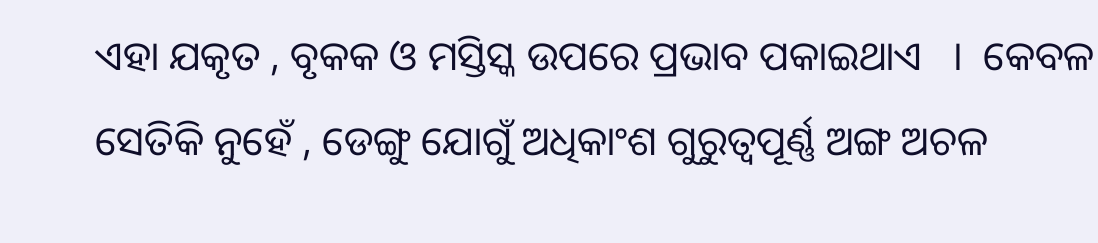ଏହା ଯକୃତ , ବୃକକ ଓ ମସ୍ତିସ୍କ ଉପରେ ପ୍ରଭାବ ପକାଇଥାଏ   ।  କେବଳ ସେତିକି ନୁହେଁ , ଡେଙ୍ଗୁ ଯୋଗୁଁ ଅଧିକାଂଶ ଗୁରୁତ୍ଵପୂର୍ଣ୍ଣ ଅଙ୍ଗ ଅଚଳ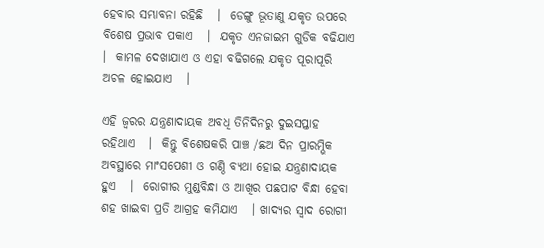ହେବାର ସମ୍ଭାବନା ରହିଛି   ।  ଡେଙ୍ଗୁ ଭୂତାଣୁ ଯକୃତ ଉପରେ ବିଶେଷ ପ୍ରଭାବ ପକାଏ   ।  ଯକୃତ ଏନଜାଇମ ଗୁଡିକ ବଢିଯାଏ   ।  କାମଳ ଦେଖାଯାଏ ଓ ଏହା ବଢିଗଲେ ଯକୃତ ପୂରାପୂରି ଅଚଳ ହୋଇଯାଏ   ।

ଏହି ଜ୍ଵରର ଯନ୍ତ୍ରଣାଦାୟକ ଅବଧି ତିନିଦିନରୁ ଦୁଇସପ୍ତାହ ରହିଥାଏ   ।  କିନ୍ତୁ ବିଶେଷକରି ପାଞ୍ଚ /ଛଅ ଦିନ ପ୍ରାରମ୍ଭିକ ଅବସ୍ଥାରେ ମାଂସପେଶୀ ଓ ଗଣ୍ଠି ବ୍ୟଥା ହୋଇ ଯନ୍ତ୍ରଣାଦାୟକ ହୁଏ   ।  ରୋଗୀର ମୁଣ୍ଡବିନ୍ଧା ଓ ଆଖିର ପଛପାଟ ବିନ୍ଧା ହେବା ଶହ ଖାଇବା ପ୍ରତି ଆଗ୍ରହ କମିଯାଏ   । ଖାଦ୍ୟର ସ୍ଵାଦ ରୋଗୀ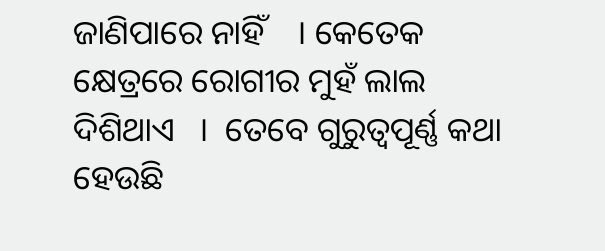ଜାଣିପାରେ ନାହିଁ    । କେତେକ କ୍ଷେତ୍ରରେ ରୋଗୀର ମୁହଁ ଲାଲ ଦିଶିଥାଏ   ।  ତେବେ ଗୁରୁତ୍ଵପୂର୍ଣ୍ଣ କଥା ହେଉଛି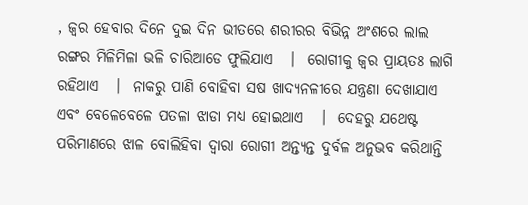, ଜ୍ଵର ହେବାର ଦିନେ ଦୁଇ ଦିନ ଭୀତରେ ଶରୀରର ବିଭିନ୍ନ ଅଂଶରେ ଲାଲ ରଙ୍ଗର ମିଳିମିଳା ଭଳି ଚାରିଆଡେ ଫୁଲିଯାଏ   ।  ରୋଗୀକୁ ଜ୍ଵର ପ୍ରାୟତଃ ଲାଗି ରହିଥାଏ   ।  ନାକରୁ ପାଣି ବୋହିବା ସଷ ଖାଦ୍ୟନଳୀରେ ଯନ୍ତ୍ରଣା ଦେଖାଯାଏ ଏବଂ ବେଳେବେଳେ ପତଳା ଝାଡା ମଧ୍ୟ ହୋଇଥାଏ   ।  ଦେହରୁ ଯଥେଷ୍ଟ ପରିମାଣରେ ଝାଳ ବୋଲିହିବା ଦ୍ଵାରା ରୋଗୀ ଅନ୍ତ୍ୟନ୍ତ ଦୁର୍ବଳ ଅନୁଭବ କରିଥାନ୍ତି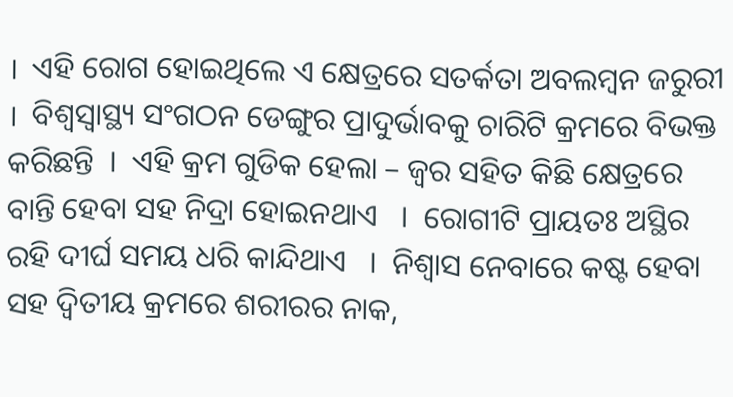।  ଏହି ରୋଗ ହୋଇଥିଲେ ଏ କ୍ଷେତ୍ରରେ ସତର୍କତା ଅବଲମ୍ବନ ଜରୁରୀ  ।  ବିଶ୍ଵସ୍ୱାସ୍ଥ୍ୟ ସଂଗଠନ ଡେଙ୍ଗୁର ପ୍ରାଦୁର୍ଭାବକୁ ଚାରିଟି କ୍ରମରେ ବିଭକ୍ତ କରିଛନ୍ତି  ।  ଏହି କ୍ରମ ଗୁଡିକ ହେଲା – ଜ୍ଵର ସହିତ କିଛି କ୍ଷେତ୍ରରେ ବାନ୍ତି ହେବା ସହ ନିଦ୍ରା ହୋଇନଥାଏ   ।  ରୋଗୀଟି ପ୍ରାୟତଃ ଅସ୍ଥିର ରହି ଦୀର୍ଘ ସମୟ ଧରି କାନ୍ଦିଥାଏ   ।  ନିଶ୍ଵାସ ନେବାରେ କଷ୍ଟ ହେବା ସହ ଦ୍ଵିତୀୟ କ୍ରମରେ ଶରୀରର ନାକ,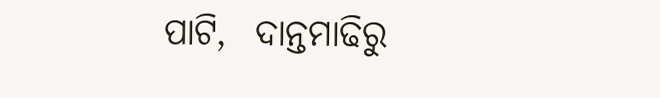ପାଟି,  ଦାନ୍ତମାଢିରୁ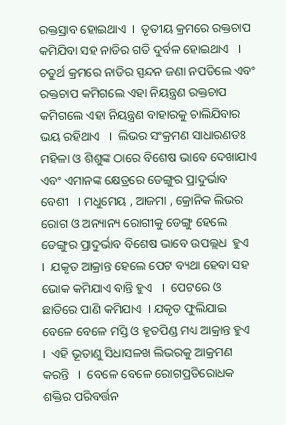ରକ୍ତସ୍ରାବ ହୋଇଥାଏ  ।  ତୃତୀୟ କ୍ରମରେ ରକ୍ତଚାପ କମିଯିବା ସହ ନାଡିର ଗତି ଦୁର୍ବଳ ହୋଇଥାଏ   ।   ଚତୁର୍ଥ କ୍ରମରେ ନାଡିର ସ୍ପନ୍ଦନ ଜଣା ନପଡିଲେ ଏବଂ ରକ୍ତଚାପ କମିଗଲେ ଏହା ନିୟନ୍ତ୍ରଣ ରକ୍ତଚାପ କମିଗଲେ ଏହା ନିୟନ୍ତ୍ରଣ ବାହାରକୁ ଚାଲିଯିବାର ଭୟ ରହିଥାଏ   ।  ଲିଭର ସଂକ୍ରମଣ ସାଧାରଣତଃ ମହିଳା ଓ ଶିଶୁଙ୍କ ଠାରେ ବିଶେଷ ଭାବେ ଦେଖାଯାଏ ଏବଂ ଏମାନଙ୍କ କ୍ଷେତ୍ରରେ ଡେଙ୍ଗୁର ପ୍ରାଦୁର୍ଭାବ ବେଶୀ   । ମଧୁମେୟ , ଆଜମା , କ୍ରୋନିକ ଲିଭର ରୋଗ ଓ ଅନ୍ୟାନ୍ୟ ରୋଗୀକୁ ଡେଙ୍ଗୁ ହେଲେ ଡେଙ୍ଗୁର ପ୍ରାଦୁର୍ଭାବ ବିଶେଷ ଭାବେ ଉପଲ୍ଲଧ  ହୁଏ   ।  ଯକୃତ ଆକ୍ରାନ୍ତ ହେଲେ ପେଟ ବ୍ୟଥା ହେବା ସହ ଭୋକ କମିଯାଏ ବାନ୍ତି ହୁଏ   ।  ପେଟରେ ଓ ଛାତିରେ ପାଣି କମିଯାଏ  । ଯକୃତ ଫୁଲିଯାଇ ବେଳେ ବେଳେ ମସ୍ତି ଓ ହୃତପିଣ୍ଡ ମଧ୍ୟ ଆକ୍ରାନ୍ତ ହୁଏ   ।  ଏହି ଭୂତାଣୁ ସିଧାସଳଖ ଲିଭରକୁ ଆକ୍ରମଣ କରନ୍ତି   ।  ବେଳେ ବେଳେ ରୋଗପ୍ରତିରୋଧକ ଶକ୍ତିର ପରିବର୍ତ୍ତନ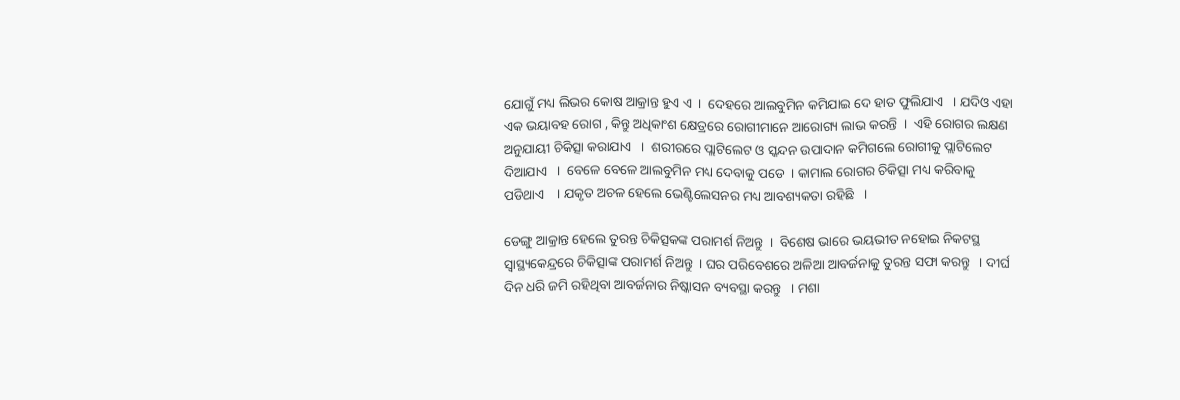ଯୋଗୁଁ ମଧ୍ୟ ଲିଭର କୋଷ ଆକ୍ରାନ୍ତ ହୁଏ ଏ  ।  ଦେହରେ ଆଲବୁମିନ କମିଯାଇ ଦେ ହାତ ଫୁଲିଯାଏ   । ଯଦିଓ ଏହା ଏକ ଭୟାବହ ରୋଗ , କିନ୍ତୁ ଅଧିକାଂଶ କ୍ଷେତ୍ରରେ ରୋଗୀମାନେ ଆରୋଗ୍ୟ ଲାଭ କରନ୍ତି  ।  ଏହି ରୋଗର ଲକ୍ଷଣ ଅନୁଯାୟୀ ଚିକିତ୍ସା କରାଯାଏ   ।  ଶରୀରରେ ପ୍ଲାଟିଲେଟ ଓ ସ୍କନ୍ଦନ ଉପାଦାନ କମିଗଲେ ରୋଗୀକୁ ପ୍ଲାଟିଲେଟ ଦିଆଯାଏ   ।  ବେଳେ ବେଳେ ଆଲବୁମିନ ମଧ୍ୟ ଦେବାକୁ ପଡେ  । କାମାଲ ରୋଗର ଚିକିତ୍ସା ମଧ୍ୟ କରିବାକୁ ପଡିଥାଏ    । ଯକୃତ ଅଚଳ ହେଲେ ଭେଣ୍ଟିଲେସନର ମଧ୍ୟ ଆବଶ୍ୟକତା ରହିଛି   ।

ଡେଙ୍ଗୁ ଆକ୍ରାନ୍ତ ହେଲେ ତୁରନ୍ତ ଚିକିତ୍ସକଙ୍କ ପରାମର୍ଶ ନିଅନ୍ତୁ  ।  ବିଶେଷ ଭାରେ ଭୟଭୀତ ନହୋଇ ନିକଟସ୍ଥ ସ୍ୱାସ୍ଥ୍ୟକେନ୍ଦ୍ରରେ ଚିକିତ୍ସାଙ୍କ ପରାମର୍ଶ ନିଅନ୍ତୁ  । ଘର ପରିବେଶରେ ଅଳିଆ ଆବର୍ଜନାକୁ ତୁରନ୍ତ ସଫା କରନ୍ତୁ   । ଦୀର୍ଘ ଦିନ ଧରି ଜମି ରହିଥିବା ଆବର୍ଜନାର ନିଷ୍କାସନ ବ୍ୟବସ୍ଥା କରନ୍ତୁ   । ମଶା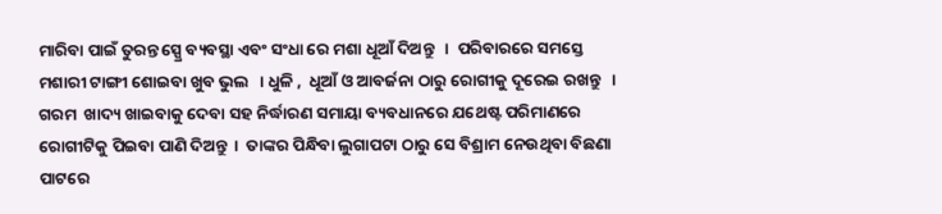ମାରିବା ପାଇଁ ତୁରନ୍ତ ସ୍ପ୍ରେ ବ୍ୟବସ୍ଥା ଏବଂ ସଂଧା ରେ ମଶା ଧୂଆଁ ଦିଅନ୍ତୁ   ।  ପରିବାରରେ ସମସ୍ତେ ମଶାରୀ ଟାଙ୍ଗୀ ଶୋଇବା ଖୁବ ଭୁଲ   । ଧୁଳି ,  ଧୂଆଁ ଓ ଆବର୍ଜନା ଠାରୁ ରୋଗୀକୁ ଦୂରେଇ ରଖନ୍ତୁ   ।  ଗରମ  ଖାଦ୍ୟ ଖାଇବାକୁ ଦେବା ସହ ନିର୍ଦ୍ଧାରଣ ସମାୟା ବ୍ୟବଧାନରେ ଯଥେଷ୍ଟ ପରିମାଣରେ ରୋଗୀଟିକୁ ପିଇବା ପାଣି ଦିଅନ୍ତୁ  ।  ତାଙ୍କର ପିନ୍ଧିବା ଲୁଗାପଟା ଠାରୁ ସେ ବିଶ୍ରାମ ନେଉଥିବା ବିଛଣା ପାଟରେ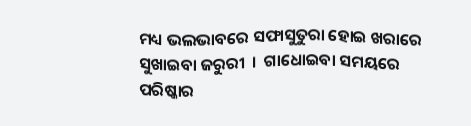ମଧ୍ୟ ଭଲଭାବରେ ସଫାସୁତୁରା ହୋଇ ଖରାରେ ସୁଖାଇବା ଜରୁରୀ  ।  ଗାଧୋଇବା ସମୟରେ ପରିଷ୍କାର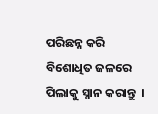ପରିଛନ୍ନ କରି ବିଶୋଧିତ ଜଳରେ ପିଲାକୁ ସ୍ନାନ କରାନ୍ତୁ  ।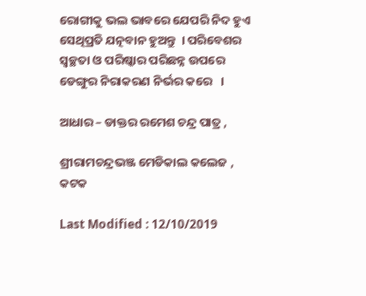ରୋଗୀକୁ ଭଲ ଭାବରେ ଯେପରି ନିଦ ହୁଏ ସେଥିପ୍ରତି ଯତ୍ନବାନ ହୁଅନ୍ତୁ  । ପରିବେଶର ସ୍ଵଚ୍ଛତା ଓ ପରିଷ୍କାର ପରିଛନ୍ନ ଉପରେ ଡେଙ୍ଗୁର ନିରାକରଣ ନିର୍ଭର କରେ   ।

ଆଧାର – ଡାକ୍ତର ରମେଶ ଚନ୍ଦ୍ର ପାତ୍ର ,

ଶ୍ରୀରାମଚନ୍ଦ୍ରଭଞ୍ଜ ମେଡିକାଲ କଲେଜ , କଟକ

Last Modified : 12/10/2019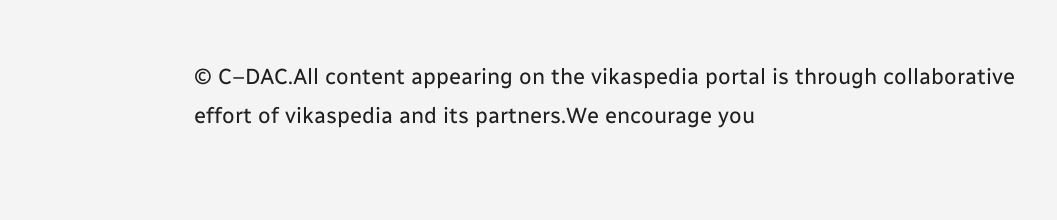© C–DAC.All content appearing on the vikaspedia portal is through collaborative effort of vikaspedia and its partners.We encourage you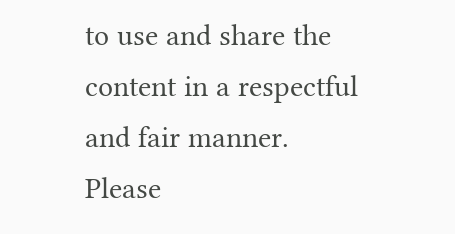to use and share the content in a respectful and fair manner. Please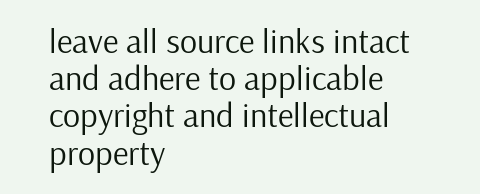leave all source links intact and adhere to applicable copyright and intellectual property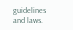guidelines and laws.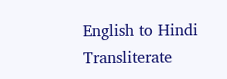English to Hindi Transliterate